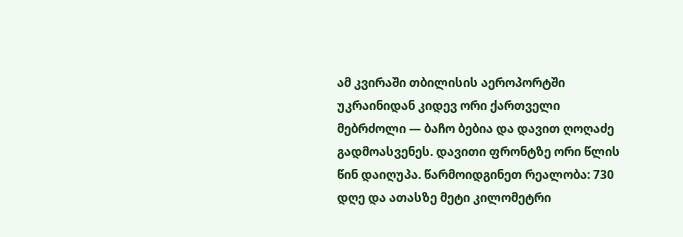ამ კვირაში თბილისის აეროპორტში უკრაინიდან კიდევ ორი ქართველი მებრძოლი — ბაჩო ბებია და დავით ღოღაძე გადმოასვენეს. დავითი ფრონტზე ორი წლის წინ დაიღუპა. წარმოიდგინეთ რეალობა: 730 დღე და ათასზე მეტი კილომეტრი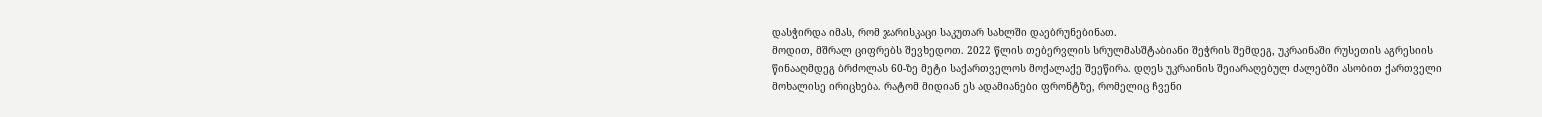დასჭირდა იმას, რომ ჯარისკაცი საკუთარ სახლში დაებრუნებინათ.
მოდით, მშრალ ციფრებს შევხედოთ. 2022 წლის თებერვლის სრულმასშტაბიანი შეჭრის შემდეგ, უკრაინაში რუსეთის აგრესიის წინააღმდეგ ბრძოლას 60-ზე მეტი საქართველოს მოქალაქე შეეწირა. დღეს უკრაინის შეიარაღებულ ძალებში ასობით ქართველი მოხალისე ირიცხება. რატომ მიდიან ეს ადამიანები ფრონტზე, რომელიც ჩვენი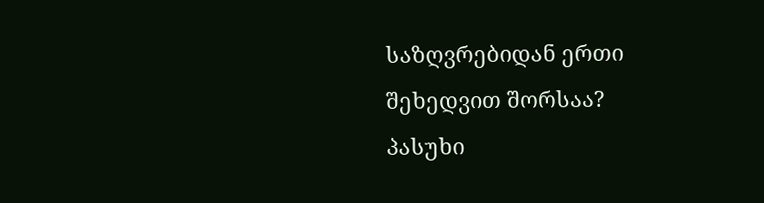საზღვრებიდან ერთი შეხედვით შორსაა?
პასუხი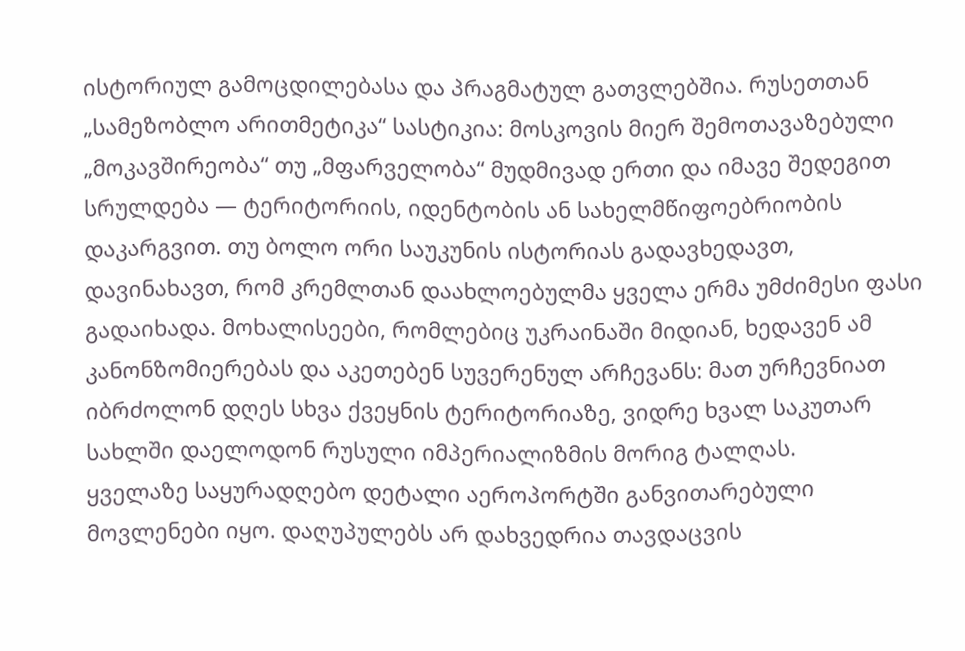ისტორიულ გამოცდილებასა და პრაგმატულ გათვლებშია. რუსეთთან „სამეზობლო არითმეტიკა“ სასტიკია: მოსკოვის მიერ შემოთავაზებული „მოკავშირეობა“ თუ „მფარველობა“ მუდმივად ერთი და იმავე შედეგით სრულდება — ტერიტორიის, იდენტობის ან სახელმწიფოებრიობის დაკარგვით. თუ ბოლო ორი საუკუნის ისტორიას გადავხედავთ, დავინახავთ, რომ კრემლთან დაახლოებულმა ყველა ერმა უმძიმესი ფასი გადაიხადა. მოხალისეები, რომლებიც უკრაინაში მიდიან, ხედავენ ამ კანონზომიერებას და აკეთებენ სუვერენულ არჩევანს: მათ ურჩევნიათ იბრძოლონ დღეს სხვა ქვეყნის ტერიტორიაზე, ვიდრე ხვალ საკუთარ სახლში დაელოდონ რუსული იმპერიალიზმის მორიგ ტალღას.
ყველაზე საყურადღებო დეტალი აეროპორტში განვითარებული მოვლენები იყო. დაღუპულებს არ დახვედრია თავდაცვის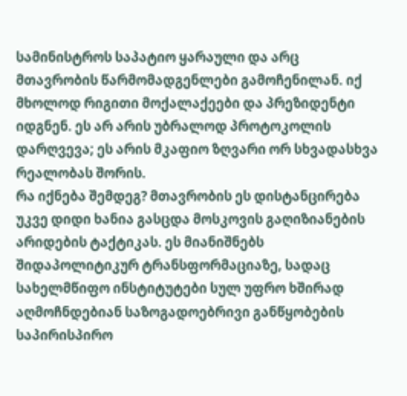სამინისტროს საპატიო ყარაული და არც მთავრობის წარმომადგენლები გამოჩენილან. იქ მხოლოდ რიგითი მოქალაქეები და პრეზიდენტი იდგნენ. ეს არ არის უბრალოდ პროტოკოლის დარღვევა; ეს არის მკაფიო ზღვარი ორ სხვადასხვა რეალობას შორის.
რა იქნება შემდეგ? მთავრობის ეს დისტანცირება უკვე დიდი ხანია გასცდა მოსკოვის გაღიზიანების არიდების ტაქტიკას. ეს მიანიშნებს შიდაპოლიტიკურ ტრანსფორმაციაზე, სადაც სახელმწიფო ინსტიტუტები სულ უფრო ხშირად აღმოჩნდებიან საზოგადოებრივი განწყობების საპირისპირო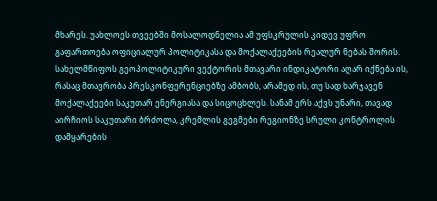მხარეს. უახლოეს თვეებში მოსალოდნელია ამ უფსკრულის კიდევ უფრო გაფართოება ოფიციალურ პოლიტიკასა და მოქალაქეების რეალურ ნებას შორის. სახელმწიფოს გეოპოლიტიკური ვექტორის მთავარი ინდიკატორი აღარ იქნება ის, რასაც მთავრობა პრესკონფერენციებზე ამბობს, არამედ ის, თუ სად ხარჯავენ მოქალაქეები საკუთარ ენერგიასა და სიცოცხლეს. სანამ ერს აქვს უნარი, თავად აირჩიოს საკუთარი ბრძოლა, კრემლის გეგმები რეგიონზე სრული კონტროლის დამყარების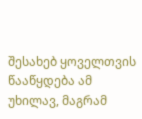შესახებ ყოველთვის წააწყდება ამ უხილავ, მაგრამ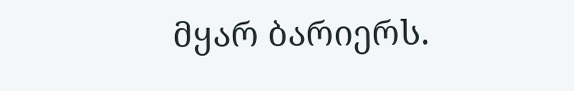მყარ ბარიერს.